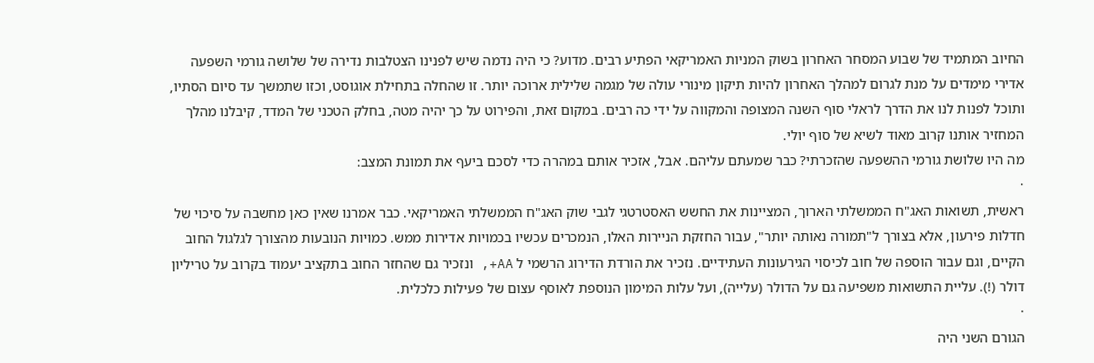החיוב המתמיד של שבוע המסחר האחרון בשוק המניות האמריקאי הפתיע רבים. מדוע? כי היה נדמה שיש לפנינו הצטלבות נדירה של שלושה גורמי השפעה אדירי מימדים על מנת לגרום למהלך האחרון להיות תיקון מינורי עולה של מגמה שלילית ארוכה יותר. זו שהחלה בתחילת אוגוסט, וכזו שתמשך עד סיום הסתיו, ותוכל לפנות לנו את הדרך לראלי סוף השנה המצופה והמקווה על ידי כה רבים. במקום זאת, והפירוט על כך יהיה מטה, בחלק הטכני של המדד, קיבלנו מהלך המחזיר אותנו קרוב מאוד לשיא של סוף יולי.
מה היו שלושת גורמי ההשפעה שהזכרתי? כבר שמעתם עליהם. אבל, אזכיר אותם במהרה כדי לסכם ביעף את תמונת המצב:
·
ראשית, תשואות האג"ח הממשלתי הארוך, המציינות את החשש האסטרטגי לגבי שוק האג"ח הממשלתי האמריקאי. כבר אמרנו שאין כאן מחשבה על סיכוי של חדלות פירעון, אלא בצורך ל"תמורה נאותה יותר", עבור החזקת הניירות האלו, הנמכרים עכשיו בכמויות אדירות ממש. כמויות הנובעות מהצורך לגלגול החוב הקיים, וגם עבור הוספה של חוב לכיסוי הגירעונות העתידיים. נזכיר את הורדת הדירוג הרשמי ל AA+, ונזכיר גם שהחזר החוב בתקציב יעמוד בקרוב על טריליון דולר (!). עליית התשואות משפיעה גם על הדולר (עלייה), ועל עלות המימון הנוספת לאוסף עצום של פעילות כלכלית.
·
הגורם השני היה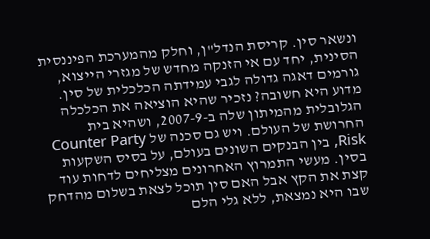ונשאר סין. קריסת הנדל"ן, וחלק מהמערכת הפיננסית הסינית, יחד עם אי הזנקה מחדש של מגזרי הייצוא, גורמים דאגה גדולה לגבי עמידתה הכלכלית של סין. מדוע היא חשובה? נזכיר שהיא הוציאה את הכלכלה הגלובלית מהמיתון שלה ב-2007-9, ושהיא בית החרושת של העולם. ויש גם סכנה של Counter Party Risk, בין הבנקים השונים בעולם, על בסיס השקעות בסין. מעשי התמרוץ האחרונים מצליחים לדחות עוד קצת את הקץ אבל האם סין תוכל לצאת בשלום מהדחק שבו היא נמצאת, ללא גלי הלם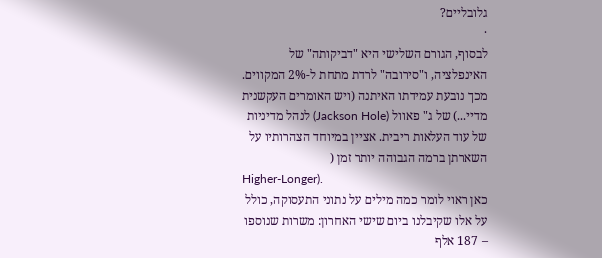גלובליים?
·
לבסוף, הגורם השלישי היא "דביקותה" של האינפלציה, ו"סירובה" לרדת מתחת ל-2% המקווים. מכך נובעת עמידתו האיתנה (ויש האומרים העקשנית מדיי...) של ג" פאוול (Jackson Hole) לנהל מדיניות של עוד העלאות ריבית. אציין במיוחד הצהרותיו על השארתן ברמה הגבוהה יותר זמן (
Higher-Longer).
כאן ראוי לומר כמה מילים על נתוני התעסוקה, כולל על אלו שקיבלנו ביום שישי האחרון: משרות שנוספו – 187 אלף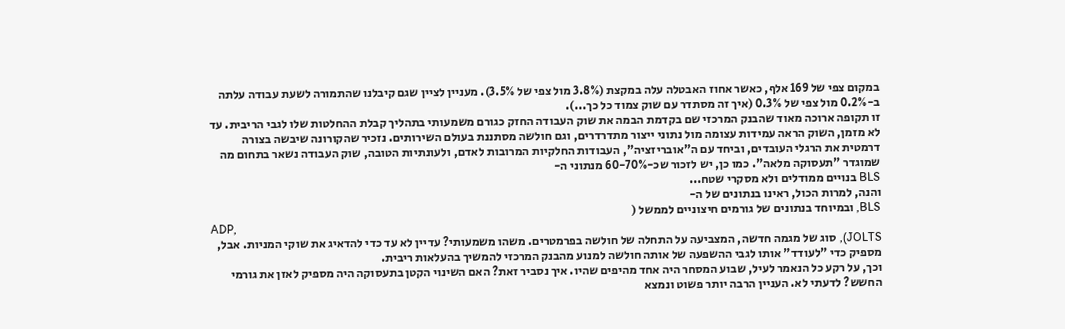במקום צפי של 169 אלף, כאשר אחוז האבטלה עלה במקצת (3.8% מול צפי של 3.5%). מעניין לציין שגם קיבלנו שהתמורה לשעת עבודה עלתה ב-0.2% מול צפי של 0.3% (איך זה מסתדר עם שוק צמוד כל כך...).
זו תקופה ארוכה מאוד שהבנק המרכזי שם בקדמת הבמה את שוק העבודה החזק כגורם משמעותי בתהליך קבלת ההחלטות שלו לגבי הריבית. עד לא מזמן, השוק הראה עמידות עצומה מול נתוני ייצור מתדרדרים, וגם חולשה מסתננת בעולם השירותים. נזכיר שהקורונה שיבשה בצורה דרמטית את הרגלי העובדים, וביחד עם ה"אובריזציה", העבודות החלקיות המרובות לאדם, ולעונתיות הטובה, שוק העבודה נשאר בתחום מה שמוגדר "תעסוקה מלאה". כמו כן, יש לזכור שכ-60-70% מנתוני ה-
BLS בנויים ממודלים ולא מסקרי שטח...
והנה, למרות הכול, ראינו בנתונים של ה-
BLS, ובמיוחד בנתונים של גורמים חיצוניים לממשל (
ADP,
JOLTS), סוג של מגמה חדשה, המצביעה על התחלה של חולשה בפרמטרים. משהו משמעותי? עדיין לא עד כדי להדאיג את שוקי המניות. אבל, מספיק כדי "לעודד" אותו לגבי ההשפעה של אותה חולשה למנוע מהבנק המרכזי להמשיך בהעלאות ריבית.
וכך, על רקע כל הנאמר לעיל, שבוע המסחר היה אחד מהיפים שהיו. איך נסביר זאת? האם השינוי הקטן בתעסוקה היה מספיק לאזן את גורמי החשש? לדעתי לא. העניין הרבה יותר פשוט ונמצא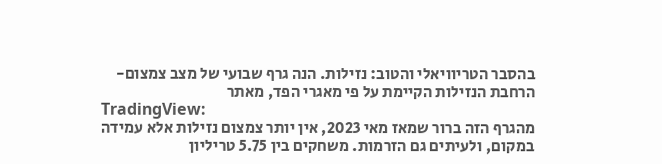בהסבר הטריוויאלי והטוב: נזילות. הנה גרף שבועי של מצב צמצום-הרחבת הנזילות הקיימת על פי מאגרי הפד, מאתר
TradingView:
מהגרף הזה ברור שמאז מאי 2023, אין יותר צמצום נזילות אלא עמידה במקום, ולעיתים גם הזרמות. משחקים בין 5.75 טריליון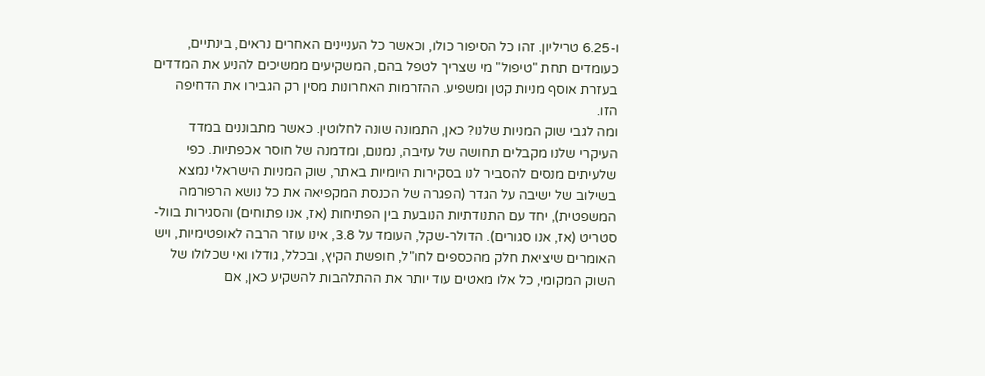ו-6.25 טריליון. זהו כל הסיפור כולו, וכאשר כל העניינים האחרים נראים, בינתיים, כעומדים תחת "טיפול" מי שצריך לטפל בהם, המשקיעים ממשיכים להניע את המדדים בעזרת אוסף מניות קטן ומשפיע. ההזרמות האחרונות מסין רק הגבירו את הדחיפה הזו.
ומה לגבי שוק המניות שלנו? כאן, התמונה שונה לחלוטין. כאשר מתבוננים במדד העיקרי שלנו מקבלים תחושה של עזיבה, נמנום, ומדמנה של חוסר אכפתיות. כפי שלעיתים מנסים להסביר לנו בסקירות היומיות באתר, שוק המניות הישראלי נמצא בשילוב של ישיבה על הגדר (הפגרה של הכנסת המקפיאה את כל נושא הרפורמה המשפטית), יחד עם התנודתיות הנובעת בין הפתיחות (אז, אנו פתוחים) והסגירות בוול-סטריט (אז, אנו סגורים). הדולר-שקל, העומד על 3.8, אינו עוזר הרבה לאופטימיות, ויש האומרים שיציאת חלק מהכספים לחו"ל, חופשת הקיץ, ובכלל, גודלו ואי שכלולו של השוק המקומי, כל אלו מאטים עוד יותר את ההתלהבות להשקיע כאן, אם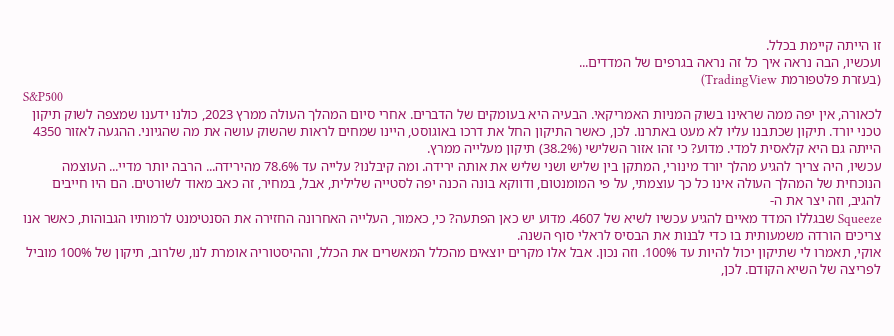זו הייתה קיימת בכלל.
ועכשיו, הבה נראה איך כל זה נראה בגרפים של המדדים...
(בעזרת פלטפורמת TradingView)
S&P500
לכאורה, אין יפה ממה שראינו בשוק המניות האמריקאי. הבעיה היא בעומקים של הדברים. אחרי סיום המהלך העולה ממרץ 2023, כולנו ידענו שמצפה לשוק תיקון טכני יורד. תיקון שכתבנו עליו לא מעט באתרנו. לכן, כאשר התיקון החל את דרכו באוגוסט, היינו שמחים לראות שהשוק עושה את מה שהגיוני. ההגעה לאזור 4350 הייתה גם היא קלאסית למדי. מדוע? כי זהו אזור השלישי (38.2%) תיקון מעלייה ממרץ.
עכשיו, היה צריך להגיע מהלך יורד מינורי, המתקן בין שליש ושני שליש את אותה ירידה. ומה קיבלנו? עלייה עד 78.6% מהירידה... הרבה יותר מדיי... העוצמה הנוכחית של המהלך העולה אינו כל כך עוצמתי, על פי המומנטום, ודווקא בונה הכנה יפה לסטייה שלילית, אבל, במחיר, זה כאב מאוד לשורטים. הם היו חייבים להגיב, וזה יצר את ה-
Squeeze שבגללו המדד מאיים להגיע עכשיו לשיא של 4607. מדוע יש כאן הפתעה? כי, כאמור, העלייה האחרונה החזירה את הסנטימנט לרמותיו הגבוהות, כאשר אנו צריכים הורדה משמעותית בו כדי לבנות את הבסיס לראלי סוף השנה.
אוקי, תאמרו לי שתיקון יכול להיות עד 100%. וזה נכון. אבל אלו מקרים יוצאים מהכלל המאשרים את הכלל, וההיסטוריה אומרת לנו, שלרוב, תיקון של 100% מוביל לפריצה של השיא הקודם. לכן,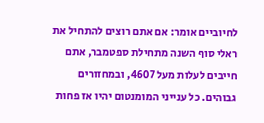לחיוביים אומר: אם אתם רוצים להתחיל את ראלי סוף השנה מתחילת ספטמבר, אתם חייבים לעלות מעל 4607, ובמחזורים גבוהים. כל ענייני המומנטום יהיו אז פחות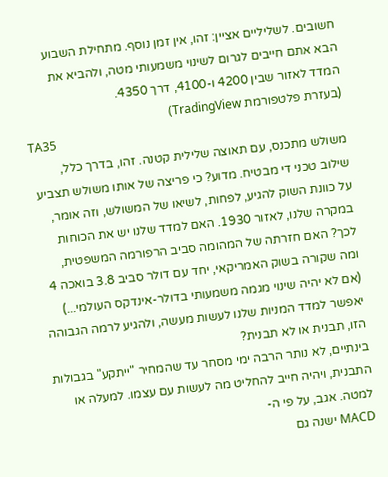חשובים. לשליליים אציין: זהו, אין זמן נוסף. מתחילת השבוע הבא אתם חייבים לגרום לשינוי משמעותי מטה, ולהביא את המדד לאזור שבין 4200 ו-4100, דרך 4350.
(בעזרת פלטפורמת TradingView)
TA35
משולש מתכנס, עם תאוצה שלילית קטנה. זהו, בדרך כלל, שילוב טכני די מבטיח. מדוע? כי פריצה של אותו משולש תצביע על כוונת השוק להגיע, לפחות, לשיאו של המשולש, וזה אומר, במקרה שלנו, לאזור 1930. האם למדד שלנו יש את הכוחות לכך? האם חזרתה של המהומה סביב הרפורמה המשפטית, ומה שקורה בשוק האמריקאי, יחד עם דולר סביב 3.8 בואכה 4 (אם לא יהיה שינוי מגמה משמעותי בדולר-אינדקס העולמי...) יאפשר למדד המניות שלנו לעשות מעשה, ולהגיע לרמה הגבוהה הזו, תבנית או לא תבנית?
בינתיים, לא נותר הרבה ימי מסחר עד שהמחיר "ייתקע" בגבולות התבנית, ויהיה חייב להחליט מה לעשות עם עצמו. למעלה או למטה. אגב, על פי ה-
MACD ישנה גם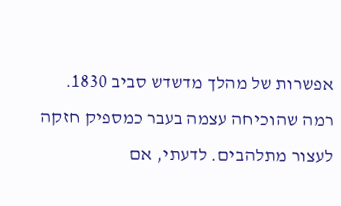אפשרות של מהלך מדשדש סביב 1830. רמה שהוכיחה עצמה בעבר כמספיק חזקה לעצור מתלהבים. לדעתי, אם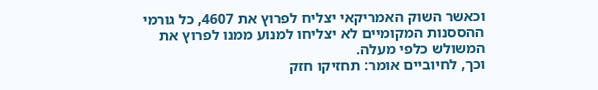וכאשר השוק האמריקאי יצליח לפרוץ את 4607, כל גורמי ההססנות המקומיים לא יצליחו למנוע ממנו לפרוץ את המשולש כלפי מעלה.
וכך, לחיוביים אומר: תחזיקו חזק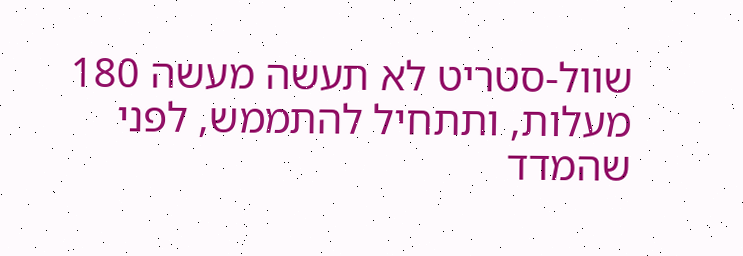שוול-סטריט לא תעשה מעשה 180 מעלות, ותתחיל להתממש, לפני שהמדד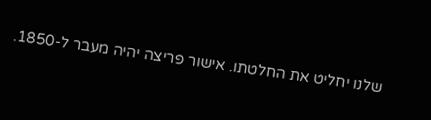שלנו יחליט את החלטתו. אישור פריצה יהיה מעבר ל-1850.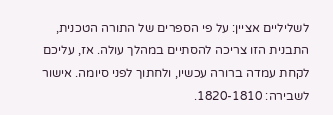לשליליים אציין: על פי הספרים של התורה הטכנית, התבנית הזו צריכה להסתיים במהלך עולה. אז, עליכם לקחת עמדה ברורה עכשיו, ולחתוך לפני סיומה. אישור לשבירה: 1820-1810.